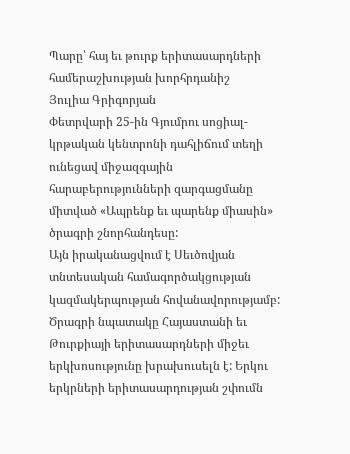Պարը՝ հայ եւ թուրք երիտասարդների համերաշխության խորհրդանիշ
Յուլիա Գրիգորյան
Փետրվարի 25-ին Գյումրու սոցիալ-կրթական կենտրոնի դահլիճում տեղի ունեցավ միջազգային հարաբերությունների զարգացմանը միտված «Ապրենք եւ պարենք միասին» ծրագրի շնորհանդեսը:
Այն իրականացվում է Սեւծովյան տնտեսական համագործակցության կազմակերպության հովանավորությամբ: Ծրագրի նպատակը Հայաստանի եւ Թուրքիայի երիտասարդների միջեւ երկխոսությունը խրախուսելն է: Երկու երկրների երիտասարդության շփումն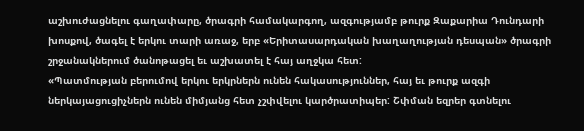աշխուժացնելու գաղափարը, ծրագրի համակարգող, ազգությամբ թուրք Զաքարիա Դունդարի խոսքով, ծագել է երկու տարի առաջ, երբ «Երիտասարդական խաղաղության դեսպան» ծրագրի շրջանակներում ծանոթացել եւ աշխատել է հայ աղջկա հետ:
«Պատմության բերումով երկու երկրներն ունեն հակասություններ, հայ եւ թուրք ազգի ներկայացուցիչներն ունեն միմյանց հետ չշփվելու կարծրատիպեր: Շփման եզրեր գտնելու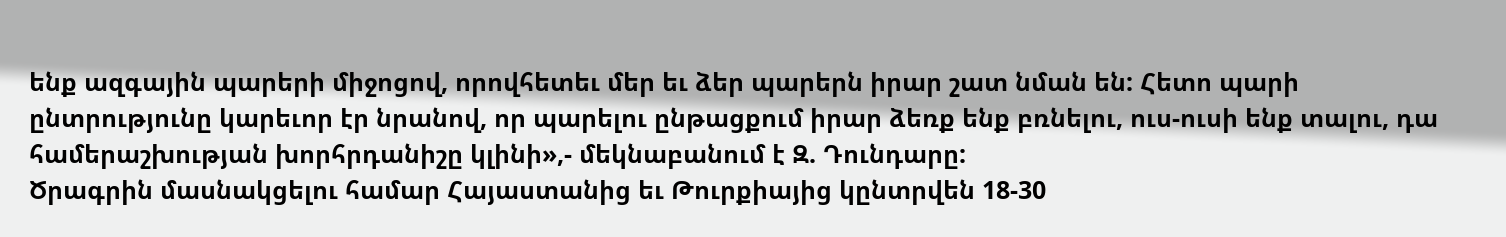ենք ազգային պարերի միջոցով, որովհետեւ մեր եւ ձեր պարերն իրար շատ նման են: Հետո պարի ընտրությունը կարեւոր էր նրանով, որ պարելու ընթացքում իրար ձեռք ենք բռնելու, ուս-ուսի ենք տալու, դա համերաշխության խորհրդանիշը կլինի»,- մեկնաբանում է Զ. Դունդարը:
Ծրագրին մասնակցելու համար Հայաստանից եւ Թուրքիայից կընտրվեն 18-30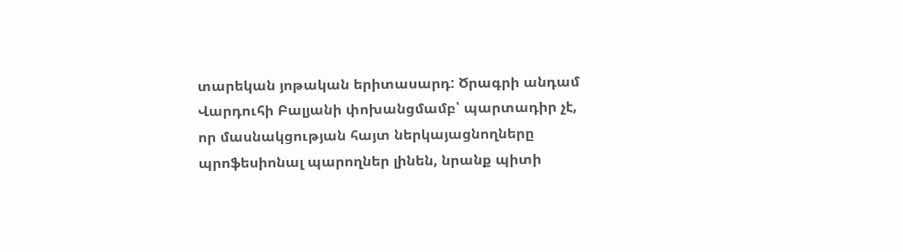տարեկան յոթական երիտասարդ: Ծրագրի անդամ Վարդուհի Բալյանի փոխանցմամբ՝ պարտադիր չէ, որ մասնակցության հայտ ներկայացնողները պրոֆեսիոնալ պարողներ լինեն, նրանք պիտի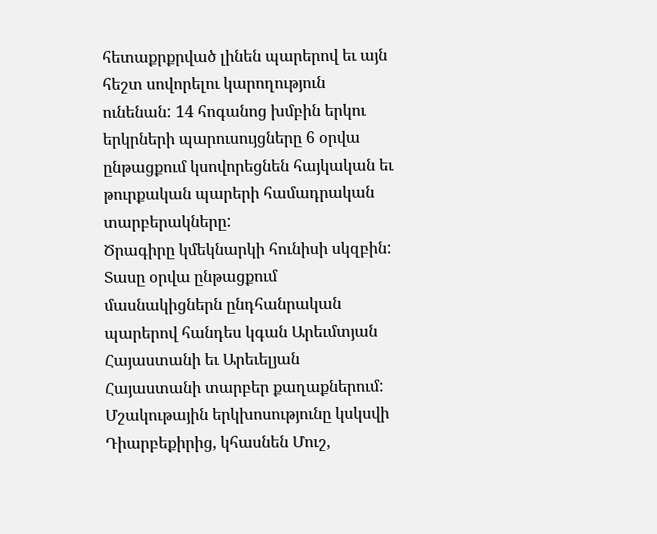հետաքրքրված լինեն պարերով եւ այն հեշտ սովորելու կարողություն ունենան: 14 հոգանոց խմբին երկու երկրների պարուսույցները 6 օրվա ընթացքում կսովորեցնեն հայկական եւ թուրքական պարերի համադրական տարբերակները:
Ծրագիրը կմեկնարկի հունիսի սկզբին: Տասը օրվա ընթացքում մասնակիցներն ընդհանրական պարերով հանդես կգան Արեւմտյան Հայաստանի եւ Արեւելյան Հայաստանի տարբեր քաղաքներում: Մշակութային երկխոսությունը կսկսվի Դիարբեքիրից, կհասնեն Մուշ,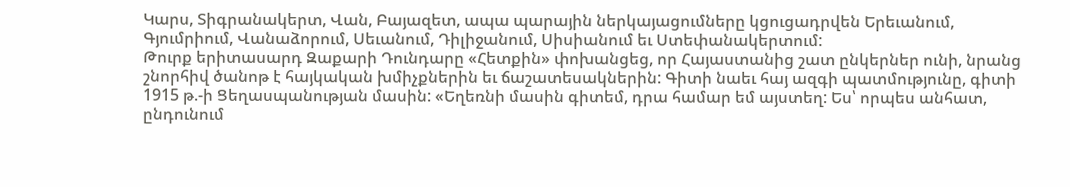Կարս, Տիգրանակերտ, Վան, Բայազետ, ապա պարային ներկայացումները կցուցադրվեն Երեւանում, Գյումրիում, Վանաձորում, Սեւանում, Դիլիջանում, Սիսիանում եւ Ստեփանակերտում:
Թուրք երիտասարդ Զաքարի Դունդարը «Հետքին» փոխանցեց, որ Հայաստանից շատ ընկերներ ունի, նրանց շնորհիվ ծանոթ է հայկական խմիչքներին եւ ճաշատեսակներին: Գիտի նաեւ հայ ազգի պատմությունը, գիտի 1915 թ.-ի Ցեղասպանության մասին: «Եղեռնի մասին գիտեմ, դրա համար եմ այստեղ: Ես՝ որպես անհատ, ընդունում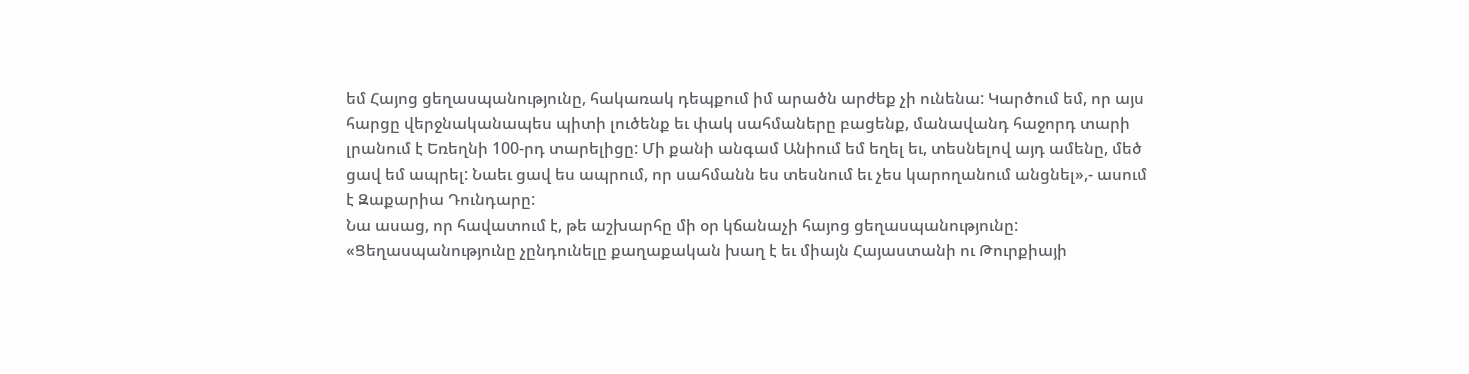եմ Հայոց ցեղասպանությունը, հակառակ դեպքում իմ արածն արժեք չի ունենա: Կարծում եմ, որ այս հարցը վերջնականապես պիտի լուծենք եւ փակ սահմաները բացենք, մանավանդ հաջորդ տարի լրանում է Եռեղնի 100-րդ տարելիցը: Մի քանի անգամ Անիում եմ եղել եւ, տեսնելով այդ ամենը, մեծ ցավ եմ ապրել: Նաեւ ցավ ես ապրում, որ սահմանն ես տեսնում եւ չես կարողանում անցնել»,- ասում է Զաքարիա Դունդարը:
Նա ասաց, որ հավատում է, թե աշխարհը մի օր կճանաչի հայոց ցեղասպանությունը: «Ցեղասպանությունը չընդունելը քաղաքական խաղ է եւ միայն Հայաստանի ու Թուրքիայի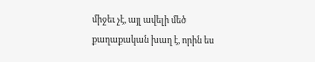միջեւ չէ, այլ ավելի մեծ քաղաքական խաղ է, որին ես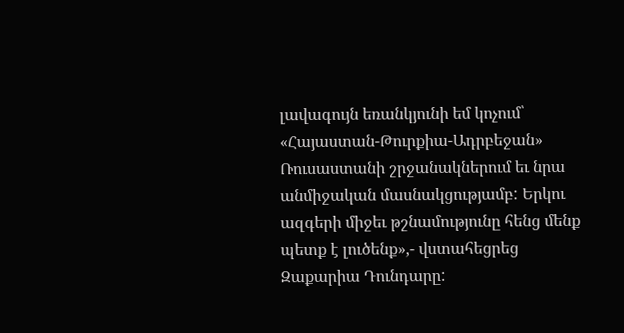լավագույն եռանկյունի եմ կոչում՝ «Հայաստան-Թուրքիա-Ադրբեջան» Ռուսաստանի շրջանակներում եւ նրա անմիջական մասնակցությամբ: Երկու ազգերի միջեւ թշնամությունը հենց մենք պետք է լուծենք»,- վստահեցրեց Զաքարիա Դունդարը: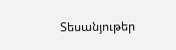Տեսանյութեր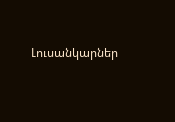Լուսանկարներ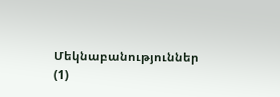Մեկնաբանություններ (1)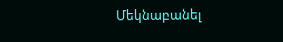Մեկնաբանել